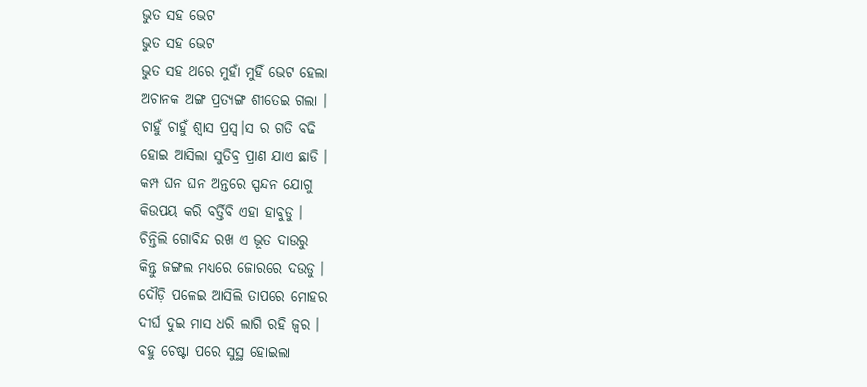ଭୁତ ସହ ଭେଟ
ଭୁତ ସହ ଭେଟ
ଭୁତ ସହ ଥରେ ମୁହାଁ ମୁହିଁ ଭେଟ ହେଲା
ଅଚାନକ ଅଙ୍ଗ ପ୍ରତ୍ୟଙ୍ଗ ଶୀତେଇ ଗଲା ।
ଚାହୁଁ ଚାହୁଁ ଶ୍ୱାସ ପ୍ରସ୍ଵ।ସ ର ଗତି ବଢି
ହୋଇ ଆସିଲା ସୁତିବ୍ର ପ୍ରାଣ ଯାଏ ଛାଡି ।
କମ୍ପ ଘନ ଘନ ଅନ୍ତରେ ସ୍ପନ୍ଦନ ଯୋଗୁ
କିଉପୟ କରି ବର୍ତ୍ତିବି ଏହା ହାବୁଡୁ ।
ଚିନ୍ତିଲି ଗୋବିନ୍ଦ ରଖ ଏ ଭୂତ ଦାଉରୁ
କିନ୍ତୁ ଜଙ୍ଗଲ ମଧ୍ୟରେ ଜୋରରେ ଦଉଡୁ ।
ଦୌଡ଼ି ପଳେଇ ଆସିଲି ତାପରେ ମୋହର
ଦୀର୍ଘ ଦୁଇ ମାସ ଧରି ଲାଗି ରହି ଜ୍ଵର ।
ବହୁ ଚେଷ୍ଟା ପରେ ସୁସ୍ଥ ହୋଇଲା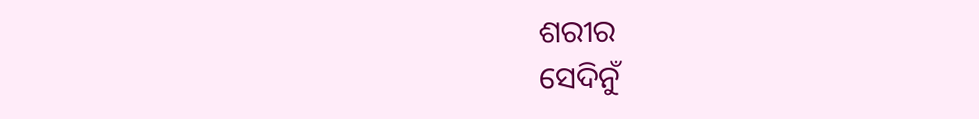ଶରୀର
ସେଦିନୁଁ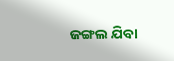ଜଙ୍ଗଲ ଯିବା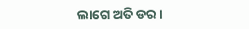ଲାଗେ ଅତି ଡର ।